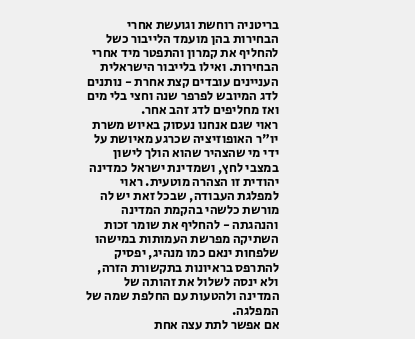בריטניה רוחשת וגועשת אחרי הבחירות בהן מועמד הלייבור כשל להחליף את קמרון והתפטר מיד אחרי הבחירות. ואילו בלייבור הישראלית העניינים עובדים קצת אחרת - נותנים לדג המיובש לפרפר שנה וחצי בלי מים ואז מחליפים לדג זהב אחר.
ראוי שגם אנחנו נעסוק באיוש משרת יו"ר האופוזיציה שכרגע מאיושת על ידי מי שהצהיר שהוא הולך לישון במצבי לחץ, ושמדינת ישראל כמדינה יהודית זו הצהרה מוטעית. ראוי למפלגת העבודה, שבכל זאת יש לה מורשת כלשהי בהקמת המדינה והנהגתה - להחליף את שומר זכות השתיקה מפרשת העמותות במישהו שלפחות ינאם כמו מנהיג, יפסיק להתרפס בראיונות בתקשורת הזרה, ולא ינסה לשלול את זהותה של המדינה ולהטעות עם החלפת שמה של המפלגה.
אם אפשר לתת עצה אחת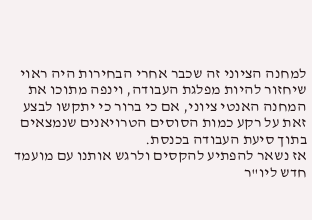למחנה הציוני זה שכבר אחרי הבחירות היה ראוי שיחזור להיות מפלגת העבודה, וינפה מתוכו את המחנה האנטי ציוני, אם כי ברור כי יתקשו לבצע זאת על רקע כמות הסוסים הטרויאנים שנמצאים בתוך סיעת העבודה בכנסת.
אז נשאר להפתיע להקסים ולרגש אותנו עם מועמד חדש ליו"ר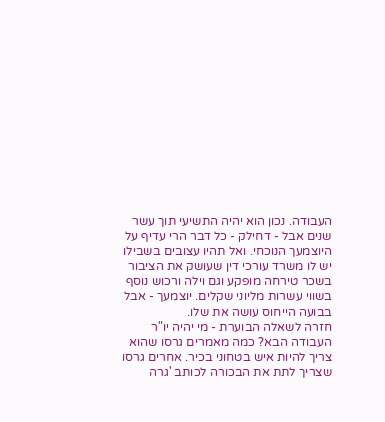העבודה. נכון הוא יהיה התשיעי תוך עשר שנים אבל - דחילק - כל דבר הרי עדיף על היוצמעך הנוכחי. ואל תהיו עצובים בשבילו יש לו משרד עורכי דין שעושק את הציבור בשכר טירחה מופקע וגם וילה ורכוש נוסף בשווי עשרות מליוני שקלים. יוצמעך - אבל בבועה הייחוס עושה את שלו.
חזרה לשאלה הבוערת - מי יהיה יו"ר העבודה הבא? כמה מאמרים גרסו שהוא צריך להיות איש בטחוני בכיר. אחרים גרסו שצריך לתת את הבכורה לכותב 'גרה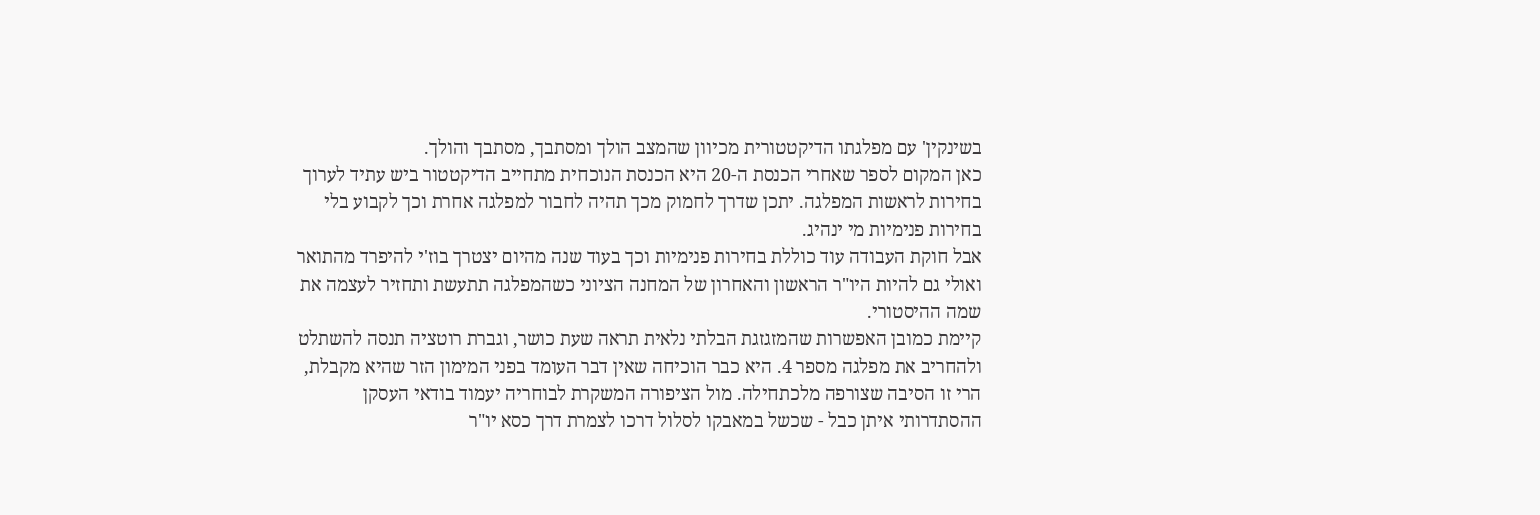בשינקין' עם מפלגתו הדיקטטורית מכיוון שהמצב הולך ומסתבך, מסתבך והולך.
כאן המקום לספר שאחרי הכנסת ה-20 היא הכנסת הנוכחית מתחייב הדיקטטור ביש עתיד לערוך בחירות לראשות המפלגה. יתכן שדרך לחמוק מכך תהיה לחבור למפלגה אחרת וכך לקבוע בלי בחירות פנימיות מי ינהיג.
אבל חוקת העבודה עוד כוללת בחירות פנימיות וכך בעוד שנה מהיום יצטרך בוז'י להיפרד מהתואר ואולי גם להיות היו"ר הראשון והאחרון של המחנה הציוני כשהמפלגה תתעשת ותחזיר לעצמה את שמה ההיסטורי.
קיימת כמובן האפשרות שהמזגזגת הבלתי נלאית תראה שעת כושר, וגברת רוטציה תנסה להשתלט ולהחריב את מפלגה מספר 4. היא כבר הוכיחה שאין דבר העומד בפני המימון הזר שהיא מקבלת, הרי זו הסיבה שצורפה מלכתחילה. מול הציפורה המשקרת לבוחריה יעמוד בודאי העסקן ההסתדרותי איתן כבל - שכשל במאבקו לסלול דרכו לצמרת דרך כסא יו"ר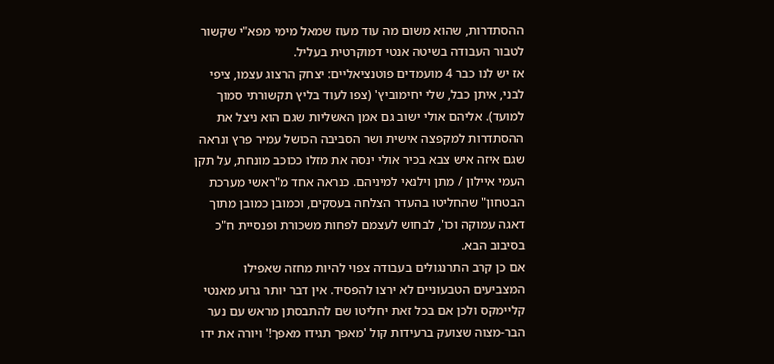ההסתדרות, שהוא משום מה עוד מעוז שמאל מימי מפא"י שקשור לטבור העבודה בשיטה אנטי דמוקרטית בעליל.
אז יש לנו כבר 4 מועמדים פוטנציאליים: יצחק הרצוג עצמו, ציפי לבני, איתן כבל, שלי יחימוביץ' (צפו לעוד בליץ תקשורתי סמוך למועד). אליהם אולי ישוב גם אמן האשליות שגם הוא ניצל את ההסתדרות למקפצה אישית ושר הסביבה הכושל עמיר פרץ ונראה שגם איזה איש צבא בכיר אולי ינסה את מזלו ככוכב מונחת, על תקן העמי איילון / מתן וילנאי למיניהם. כנראה אחד מ"ראשי מערכת הבטחון" שהחליטו בהעדר הצלחה בעסקים, וכמובן כמובן מתוך דאגה עמוקה וכו', לבחוש לעצמם לפחות משכורת ופנסיית ח"כ בסיבוב הבא.
אם כן קרב התרנגולים בעבודה צפוי להיות מחזה שאפילו המצביעים הטבעוניים לא ירצו להפסיד. אין דבר יותר גרוע מאנטי קליימקס ולכן אם בכל זאת יחליטו שם להתבסתן מראש עם נער הבר-מצוה שצועק ברעידות קול 'מאפך תגידו מאפך!' ויורה את ידו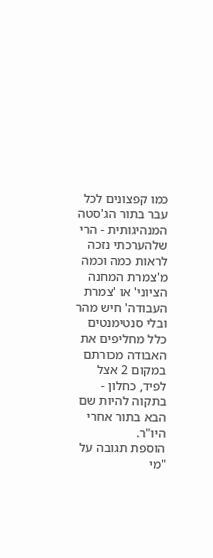כמו קפצונים לכל עבר בתור הג'סטה המנהיגותית - הרי שלהערכתי נזכה לראות כמה וכמה מ'צמרת המחנה הציוני' או 'צמרת העבודה' חיש מהר ובלי סנטימנטים כלל מחליפים את האבודה מכורתם במקום 2 אצל לפיד, כחלון - בתקוה להיות שם הבא בתור אחרי היו"ר.
הוספת תגובה על "מי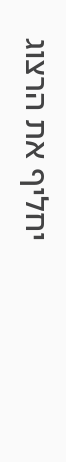יחליף את הרצוג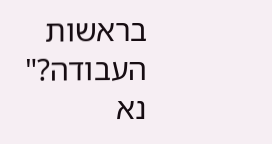בראשות העבודה?"
נא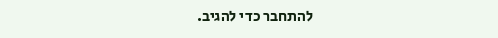להתחבר כדי להגיב.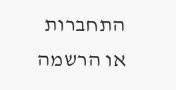התחברות או הרשמה